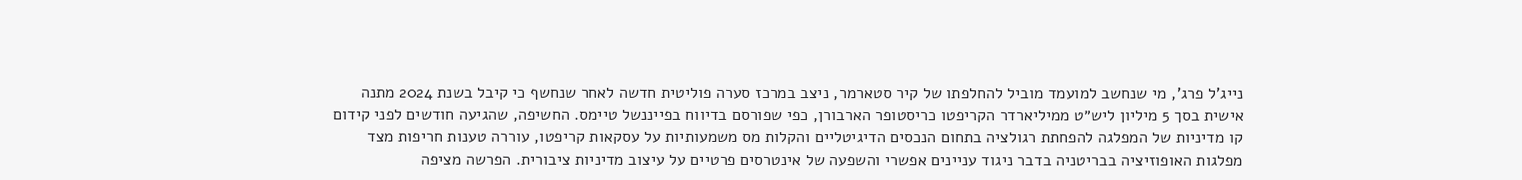נייג’ל פרג’, מי שנחשב למועמד מוביל להחלפתו של קיר סטארמר, ניצב במרכז סערה פוליטית חדשה לאחר שנחשף כי קיבל בשנת 2024 מתנה אישית בסך 5 מיליון ליש״ט ממיליארדר הקריפטו כריסטופר הארבורן, כפי שפורסם בדיווח בפייננשל טיימס. החשיפה, שהגיעה חודשים לפני קידום קו מדיניות של המפלגה להפחתת רגולציה בתחום הנכסים הדיגיטליים והקלות מס משמעותיות על עסקאות קריפטו, עוררה טענות חריפות מצד מפלגות האופוזיציה בבריטניה בדבר ניגוד עניינים אפשרי והשפעה של אינטרסים פרטיים על עיצוב מדיניות ציבורית. הפרשה מציפה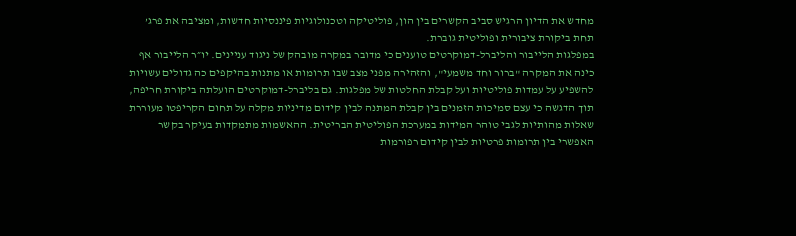מחדש את הדיון הרגיש סביב הקשרים בין הון, פוליטיקה וטכנולוגיות פיננסיות חדשות, ומציבה את פרג’ תחת ביקורת ציבורית ופוליטית גוברת.
במפלגות הלייבור והליברל-דמוקרטים טוענים כי מדובר במקרה מובהק של ניגוד עניינים. יו״ר הלייבור אף כינה את המקרה "ברור וחד משמעי", והזהירה מפני מצב שבו תרומות או מתנות בהיקפים כה גדולים עשויות להשפיע על עמדות פוליטיות ועל קבלת החלטות של מפלגות. גם בליברל-דמוקרטים הועלתה ביקורת חריפה, תוך הדגשה כי עצם סמיכות הזמנים בין קבלת המתנה לבין קידום מדיניות מקלה על תחום הקריפטו מעוררת שאלות מהותיות לגבי טוהר המידות במערכת הפוליטית הבריטית. ההאשמות מתמקדות בעיקר בקשר האפשרי בין תרומות פרטיות לבין קידום רפורמות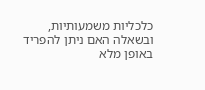כלכליות משמעותיות, ובשאלה האם ניתן להפריד באופן מלא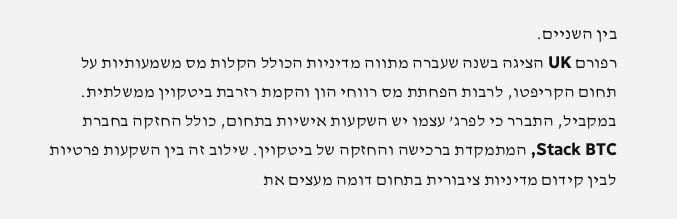בין השניים.
רפורם UK הציגה בשנה שעברה מתווה מדיניות הכולל הקלות מס משמעותיות על תחום הקריפטו, לרבות הפחתת מס רווחי הון והקמת רזרבת ביטקוין ממשלתית. במקביל, התברר כי לפרג’ עצמו יש השקעות אישיות בתחום, כולל החזקה בחברת Stack BTC, המתמקדת ברכישה והחזקה של ביטקוין. שילוב זה בין השקעות פרטיות לבין קידום מדיניות ציבורית בתחום דומה מעצים את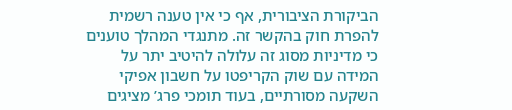הביקורת הציבורית, אף כי אין טענה רשמית להפרת חוק בהקשר זה. מתנגדי המהלך טוענים כי מדיניות מסוג זה עלולה להיטיב יתר על המידה עם שוק הקריפטו על חשבון אפיקי השקעה מסורתיים, בעוד תומכי פרג’ מציגים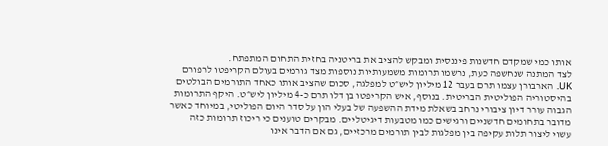אותו כמי שמקדם חדשנות פיננסית ומבקש להציב את בריטניה בחזית התחום המתפתח.
לצד המתנה שנחשפה כעת, נרשמו תרומות משמעותיות נוספות מצד גורמים בעולם הקריפטו לרפורם UK. הארבורן עצמו תרם בעבר 12 מיליון ליש״ט למפלגה, סכום שהציב אותו כאחד התורמים הבולטים בהיסטוריה הפוליטית הבריטית. בנוסף, איש הקריפטו בן דלו תרם כ-4 מיליון ליש״ט. היקף התרומות הגבוה עורר דיון ציבורי נרחב בשאלת מידת ההשפעה של בעלי הון על סדר היום הפוליטי, במיוחד כאשר מדובר בתחומים חדשניים ורגישים כמו מטבעות דיגיטליים. מבקרים טוענים כי ריכוז תרומות כזה עשוי ליצור תלות עקיפה בין מפלגות לבין תורמים מרכזיים, גם אם הדבר אינו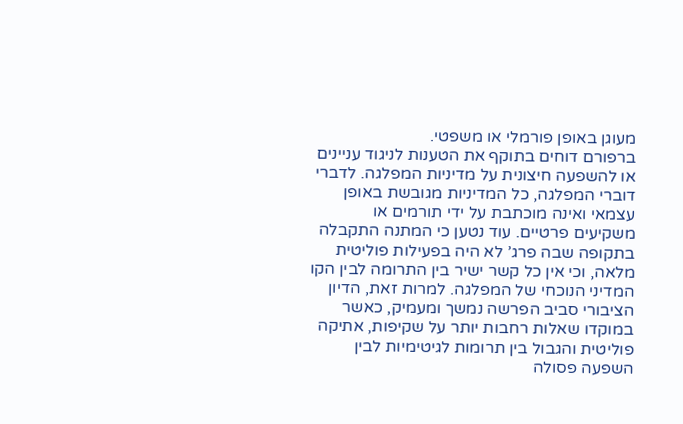מעוגן באופן פורמלי או משפטי.
ברפורם דוחים בתוקף את הטענות לניגוד עניינים או להשפעה חיצונית על מדיניות המפלגה. לדברי דוברי המפלגה, כל המדיניות מגובשת באופן עצמאי ואינה מוכתבת על ידי תורמים או משקיעים פרטיים. עוד נטען כי המתנה התקבלה בתקופה שבה פרג’ לא היה בפעילות פוליטית מלאה, וכי אין כל קשר ישיר בין התרומה לבין הקו המדיני הנוכחי של המפלגה. למרות זאת, הדיון הציבורי סביב הפרשה נמשך ומעמיק, כאשר במוקדו שאלות רחבות יותר על שקיפות, אתיקה פוליטית והגבול בין תרומות לגיטימיות לבין השפעה פסולה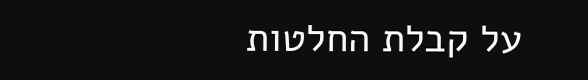על קבלת החלטות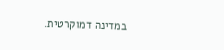במדינה דמוקרטית.